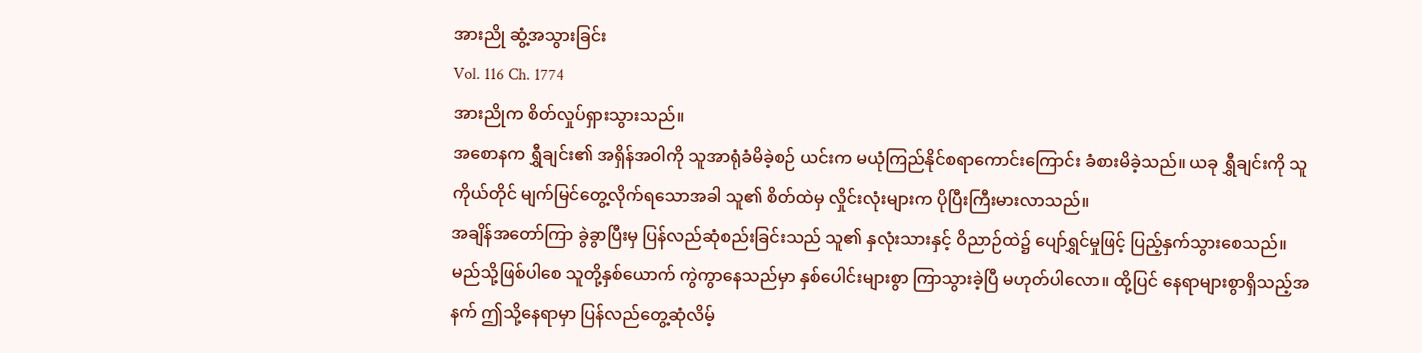အားညို ဆွံ့အသွားခြင်း
Vol. 116 Ch. 1774
အားညိုက စိတ်လှုပ်ရှားသွားသည်။
အစောနက ရွှီချင်း၏ အရှိန်အဝါကို သူအာရုံခံမိခဲ့စဉ် ယင်းက မယုံကြည်နိုင်စရာကောင်းကြောင်း ခံစားမိခဲ့သည်။ ယခု ရွှီချင်းကို သူကိုယ်တိုင် မျက်မြင်တွေ့လိုက်ရသောအခါ သူ၏ စိတ်ထဲမှ လှိုင်းလုံးများက ပိုပြီးကြီးမားလာသည်။
အချိန်အတော်ကြာ ခွဲခွာပြီးမှ ပြန်လည်ဆုံစည်းခြင်းသည် သူ၏ နှလုံးသားနှင့် ဝိညာဉ်ထဲ၌ ပျော်ရွှင်မှုဖြင့် ပြည့်နှက်သွားစေသည်။
မည်သို့ဖြစ်ပါစေ သူတို့နှစ်ယောက် ကွဲကွာနေသည်မှာ နှစ်ပေါင်းများစွာ ကြာသွားခဲ့ပြီ မဟုတ်ပါလော။ ထို့ပြင် နေရာများစွာရှိသည့်အနက် ဤသို့နေရာမှာ ပြန်လည်တွေ့ဆုံလိမ့်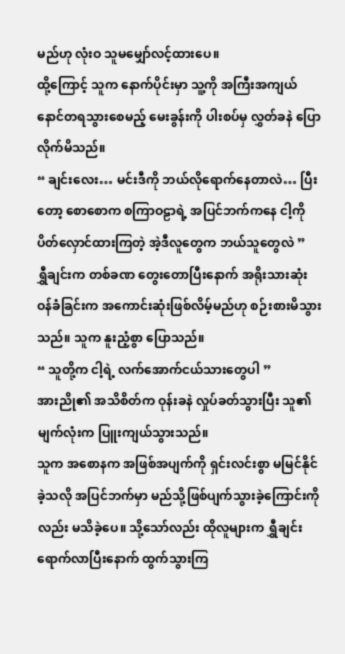မည်ဟု လုံးဝ သူမမျှော်လင့်ထားပေ။
ထို့ကြောင့် သူက နောက်ပိုင်းမှာ သူ့ကို အကြီးအကျယ် နောင်တရသွားစေမည့် မေးခွန်းကို ပါးစပ်မှ လွှတ်ခနဲ ပြောလိုက်မိသည်။
“ ချင်းလေး… မင်းဒီကို ဘယ်လိုရောက်နေတာလဲ… ပြီးတော့ စောစောက စကြာဝဠာရဲ့ အပြင်ဘက်ကနေ ငါ့ကို ပိတ်လှောင်ထားကြတဲ့ အဲ့ဒီလူတွေက ဘယ်သူတွေလဲ ”
ရွှီချင်းက တစ်ခဏ တွေးတောပြီးနောက် အရိုးသားဆုံး ဝန်ခံခြင်းက အကောင်းဆုံးဖြစ်လိမ့်မည်ဟု စဉ်းစားမိသွားသည်။ သူက နူးညံ့စွာ ပြောသည်။
“ သူတို့က ငါ့ရဲ့ လက်အောက်ငယ်သားတွေပါ ”
အားညို၏ အသိစိတ်က ဝုန်းခနဲ လှုပ်ခတ်သွားပြီး သူ၏ မျက်လုံးက ပြူးကျယ်သွားသည်။
သူက အစောနက အဖြစ်အပျက်ကို ရှင်းလင်းစွာ မမြင်နိုင်ခဲ့သလို အပြင်ဘက်မှာ မည်သို့ဖြစ်ပျက်သွားခဲ့ကြောင်းကိုလည်း မသိခဲ့ပေ။ သို့သော်လည်း ထိုလူများက ရွှီချင်းရောက်လာပြီးနောက် ထွက်သွားကြ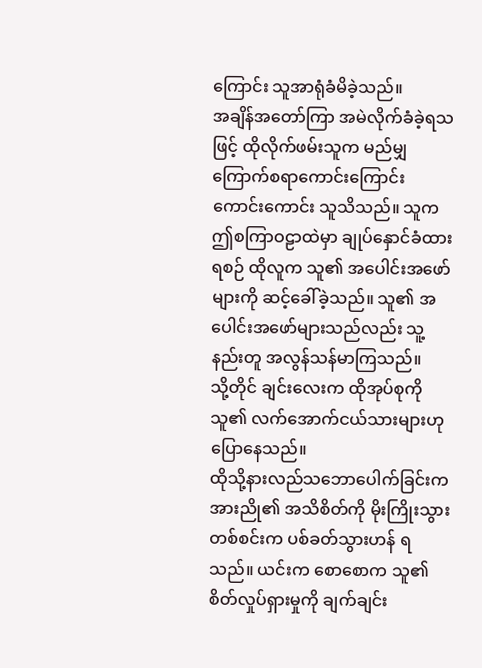ကြောင်း သူအာရုံခံမိခဲ့သည်။
အချိန်အတော်ကြာ အမဲလိုက်ခံခဲ့ရသဖြင့် ထိုလိုက်ဖမ်းသူက မည်မျှကြောက်စရာကောင်းကြောင်း ကောင်းကောင်း သူသိသည်။ သူက ဤစကြာဝဠာထဲမှာ ချုပ်နှောင်ခံထားရစဉ် ထိုလူက သူ၏ အပေါင်းအဖော်များကို ဆင့်ခေါ်ခဲ့သည်။ သူ၏ အပေါင်းအဖော်များသည်လည်း သူ့နည်းတူ အလွန်သန်မာကြသည်။
သို့တိုင် ချင်းလေးက ထိုအုပ်စုကို သူ၏ လက်အောက်ငယ်သားများဟု ပြောနေသည်။
ထိုသို့နားလည်သဘောပေါက်ခြင်းက အားညို၏ အသိစိတ်ကို မိုးကြိုးသွားတစ်စင်းက ပစ်ခတ်သွားဟန် ရသည်။ ယင်းက စောစောက သူ၏ စိတ်လှုပ်ရှားမှုကို ချက်ချင်း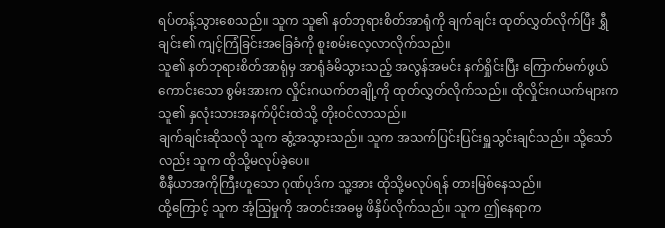ရပ်တန့်သွားစေသည်။ သူက သူ၏ နတ်ဘုရားစိတ်အာရုံကို ချက်ချင်း ထုတ်လွှတ်လိုက်ပြီး ရွှီချင်း၏ ကျင့်ကြံခြင်းအခြေခံကို စူးစမ်းလေ့လာလိုက်သည်။
သူ၏ နတ်ဘုရားစိတ်အာရုံမှ အာရုံခံမိသွားသည့် အလွန်အမင်း နက်ရှိုင်းပြီး ကြောက်မက်ဖွယ်ကောင်းသော စွမ်းအားက လှိုင်းဂယက်တချို့ကို ထုတ်လွှတ်လိုက်သည်။ ထိုလှိုင်းဂယက်များက သူ၏ နှလုံးသားအနက်ပိုင်းထဲသို့ တိုးဝင်လာသည်။
ချက်ချင်းဆိုသလို သူက ဆွံ့အသွားသည်။ သူက အသက်ပြင်းပြင်းရှူသွင်းချင်သည်။ သို့သော်လည်း သူက ထိုသို့မလုပ်ခဲ့ပေ။
စီနီယာအကိုကြီးဟူသော ဂုဏ်ပုဒ်က သူ့အား ထိုသို့မလုပ်ရန် တားမြစ်နေသည်။
ထို့ကြောင့် သူက အံ့ဩမှုကို အတင်းအဓမ္မ ဖိနှိပ်လိုက်သည်။ သူက ဤနေရာက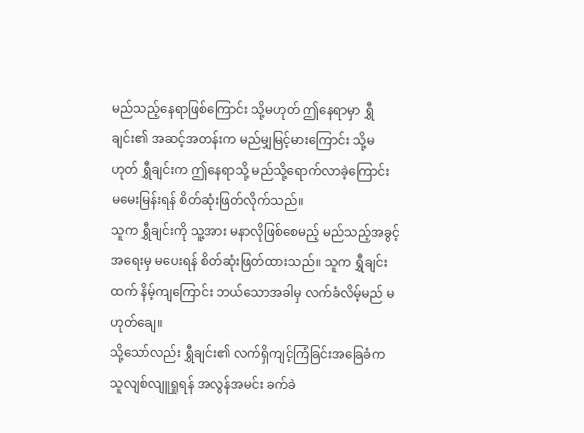မည်သည့်နေရာဖြစ်ကြောင်း သို့မဟုတ် ဤနေရာမှာ ရွှီချင်း၏ အဆင့်အတန်းက မည်မျှမြင့်မားကြောင်း သို့မဟုတ် ရွှီချင်းက ဤနေရာသို့ မည်သို့ရောက်လာခဲ့ကြောင်း မမေးမြန်းရန် စိတ်ဆုံးဖြတ်လိုက်သည်။
သူက ရွှီချင်းကို သူ့အား မနာလိုဖြစ်စေမည့် မည်သည့်အခွင့်အရေးမှ မပေးရန် စိတ်ဆုံးဖြတ်ထားသည်။ သူက ရွှီချင်းထက် နိမ့်ကျကြောင်း ဘယ်သောအခါမှ လက်ခံလိမ့်မည် မဟုတ်ချေ။
သို့သော်လည်း ရွှီချင်း၏ လက်ရှိကျင့်ကြံခြင်းအခြေခံက သူလျစ်လျူရှုရန် အလွန်အမင်း ခက်ခဲ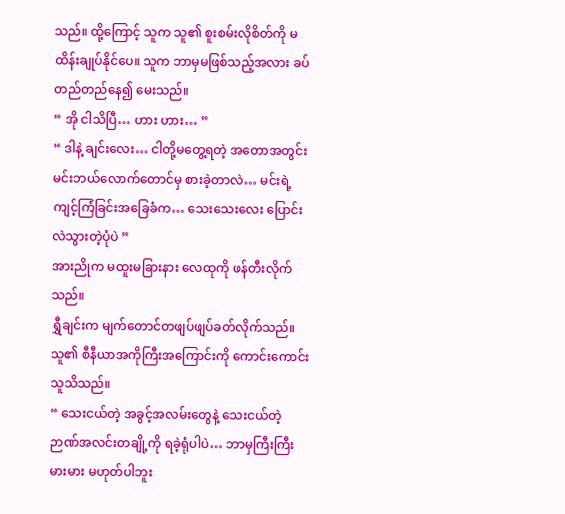သည်။ ထို့ကြောင့် သူက သူ၏ စူးစမ်းလိုစိတ်ကို မထိန်းချုပ်နိုင်ပေ။ သူက ဘာမှမဖြစ်သည့်အလား ခပ်တည်တည်နေ၍ မေးသည်။
“ အို ငါသိပြီ… ဟား ဟား… ”
“ ဒါနဲ့ ချင်းလေး… ငါတို့မတွေ့ရတဲ့ အတောအတွင်း မင်းဘယ်လောက်တောင်မှ စားခဲ့တာလဲ… မင်းရဲ့ ကျင့်ကြံခြင်းအခြေခံက… သေးသေးလေး ပြောင်းလဲသွားတဲ့ပုံပဲ ”
အားညိုက မထူးမခြားနား လေထုကို ဖန်တီးလိုက်သည်။
ရွှီချင်းက မျက်တောင်တဖျပ်ဖျပ်ခတ်လိုက်သည်။ သူ၏ စီနီယာအကိုကြီးအကြောင်းကို ကောင်းကောင်း သူသိသည်။
“ သေးငယ်တဲ့ အခွင့်အလမ်းတွေနဲ့ သေးငယ်တဲ့ ဉာဏ်အလင်းတချို့ကို ရခဲ့ရုံပါပဲ… ဘာမှကြီးကြီးမားမား မဟုတ်ပါဘူး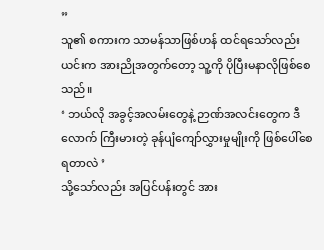”
သူ၏ စကားက သာမန်သာဖြစ်ဟန် ထင်ရသော်လည်း ယင်းက အားညိုအတွက်တော့ သူ့ကို ပိုပြီးမနာလိုဖြစ်စေသည်။
‘ ဘယ်လို အခွင့်အလမ်းတွေနဲ့ ဉာဏ်အလင်းတွေက ဒီလောက် ကြီးမားတဲ့ ခုန်ပျံကျော်လွှားမှုမျိုးကို ဖြစ်ပေါ်စေရတာလဲ ’
သို့သော်လည်း အပြင်ပန်းတွင် အား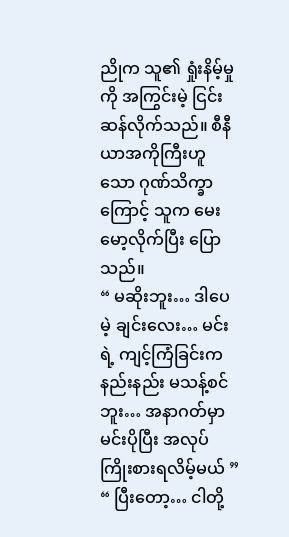ညိုက သူ၏ ရှုံးနိမ့်မှုကို အကြွင်းမဲ့ ငြင်းဆန်လိုက်သည်။ စီနီယာအကိုကြီးဟူသော ဂုဏ်သိက္ခာကြောင့် သူက မေးမော့လိုက်ပြီး ပြောသည်။
“ မဆိုးဘူး… ဒါပေမဲ့ ချင်းလေး… မင်းရဲ့ ကျင့်ကြံခြင်းက နည်းနည်း မသန့်စင်ဘူး… အနာဂတ်မှာ မင်းပိုပြီး အလုပ်ကြိုးစားရလိမ့်မယ် ”
“ ပြီးတော့… ငါတို့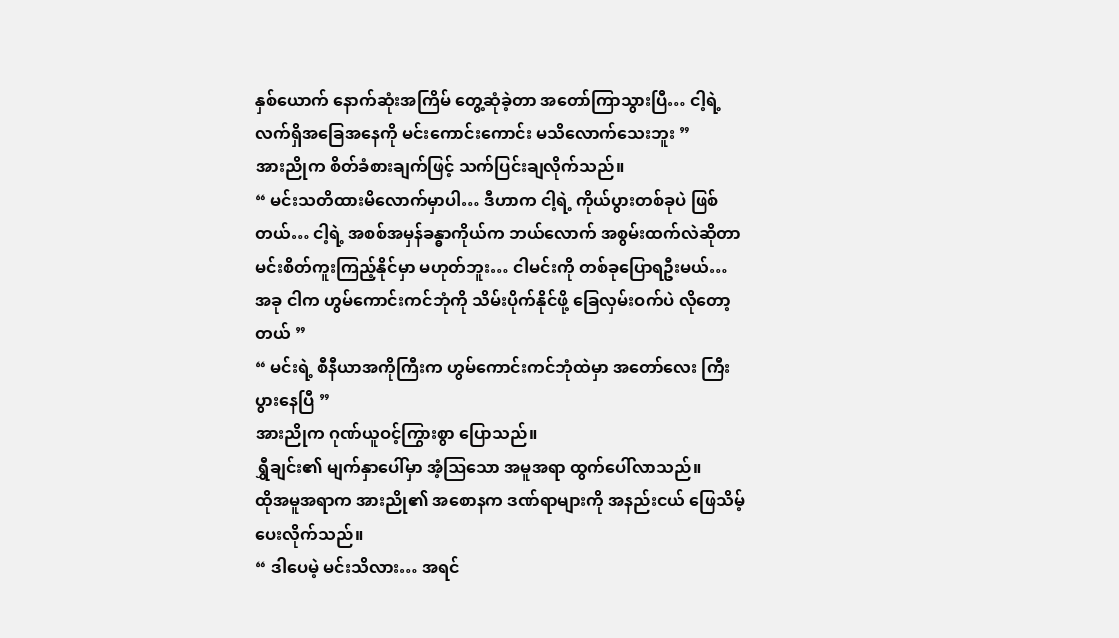နှစ်ယောက် နောက်ဆုံးအကြိမ် တွေ့ဆုံခဲ့တာ အတော်ကြာသွားပြီ… ငါ့ရဲ့ လက်ရှိအခြေအနေကို မင်းကောင်းကောင်း မသိလောက်သေးဘူး ”
အားညိုက စိတ်ခံစားချက်ဖြင့် သက်ပြင်းချလိုက်သည်။
“ မင်းသတိထားမိလောက်မှာပါ… ဒီဟာက ငါ့ရဲ့ ကိုယ်ပွားတစ်ခုပဲ ဖြစ်တယ်… ငါ့ရဲ့ အစစ်အမှန်ခန္ဓာကိုယ်က ဘယ်လောက် အစွမ်းထက်လဲဆိုတာ မင်းစိတ်ကူးကြည့်နိုင်မှာ မဟုတ်ဘူး… ငါမင်းကို တစ်ခုပြောရဦးမယ်… အခု ငါက ဟွမ်ကောင်းကင်ဘုံကို သိမ်းပိုက်နိုင်ဖို့ ခြေလှမ်းဝက်ပဲ လိုတော့တယ် ”
“ မင်းရဲ့ စီနီယာအကိုကြီးက ဟွမ်ကောင်းကင်ဘုံထဲမှာ အတော်လေး ကြီးပွားနေပြီ ”
အားညိုက ဂုဏ်ယူဝင့်ကြွားစွာ ပြောသည်။
ရွှီချင်း၏ မျက်နှာပေါ်မှာ အံ့ဩသော အမူအရာ ထွက်ပေါ်လာသည်။
ထိုအမူအရာက အားညို၏ အစောနက ဒဏ်ရာများကို အနည်းငယ် ဖြေသိမ့်ပေးလိုက်သည်။
“ ဒါပေမဲ့ မင်းသိလား… အရင်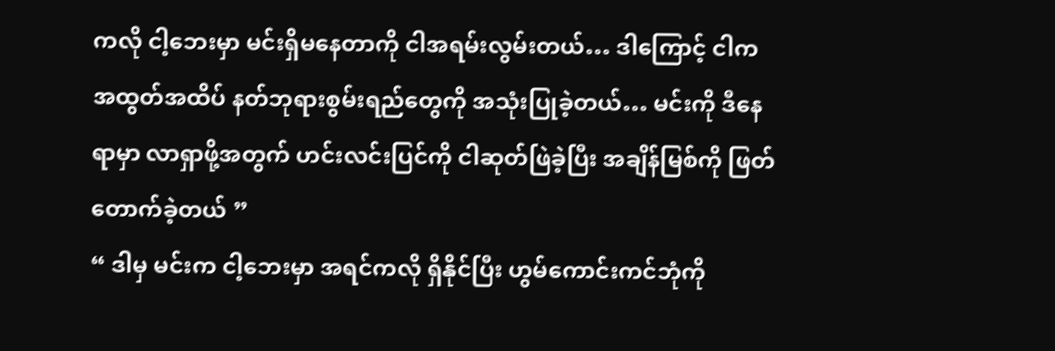ကလို ငါ့ဘေးမှာ မင်းရှိမနေတာကို ငါအရမ်းလွမ်းတယ်… ဒါကြောင့် ငါက အထွတ်အထိပ် နတ်ဘုရားစွမ်းရည်တွေကို အသုံးပြုခဲ့တယ်… မင်းကို ဒီနေရာမှာ လာရှာဖို့အတွက် ဟင်းလင်းပြင်ကို ငါဆုတ်ဖြဲခဲ့ပြီး အချိန်မြစ်ကို ဖြတ်တောက်ခဲ့တယ် ”
“ ဒါမှ မင်းက ငါ့ဘေးမှာ အရင်ကလို ရှိနိုင်ပြီး ဟွမ်ကောင်းကင်ဘုံကို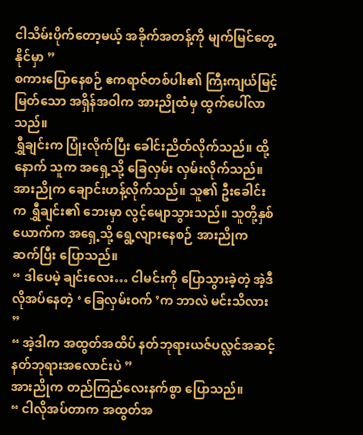ငါသိမ်းပိုက်တော့မယ့် အခိုက်အတန့်ကို မျက်မြင်တွေ့နိုင်မှာ ”
စကားပြောနေစဉ် ဧကရာဇ်တစ်ပါး၏ ကြီးကျယ်မြင့်မြတ်သော အရှိန်အဝါက အားညိုထံမှ ထွက်ပေါ်လာသည်။
ရွှီချင်းက ပြုံးလိုက်ပြီး ခေါင်းညိတ်လိုက်သည်။ ထို့နောက် သူက အရှေ့သို့ ခြေလှမ်း လှမ်းလိုက်သည်။
အားညိုက ချောင်းဟန့်လိုက်သည်။ သူ၏ ဦးခေါင်းက ရွှီချင်း၏ ဘေးမှာ လွင့်မျောသွားသည်။ သူတို့နှစ်ယောက်က အရှေ့သို့ ရွေ့လျားနေစဉ် အားညိုက ဆက်ပြီး ပြောသည်။
“ ဒါပေမဲ့ ချင်းလေး… ငါမင်းကို ပြောသွားခဲ့တဲ့ အဲ့ဒီလိုအပ်နေတဲ့ ‘ ခြေလှမ်းဝက် ’က ဘာလဲ မင်းသိလား ”
“ အဲ့ဒါက အထွတ်အထိပ် နတ်ဘုရားယဇ်ပလ္လင်အဆင့် နတ်ဘုရားအလောင်းပဲ ”
အားညိုက တည်ကြည်လေးနက်စွာ ပြောသည်။
“ ငါလိုအပ်တာက အထွတ်အ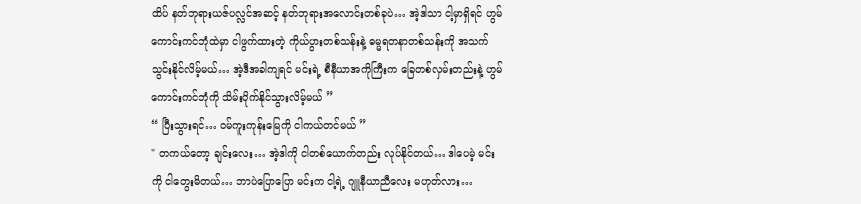ထိပ် နတ်ဘုရားယဇ်ပလ္လင်အဆင့် နတ်ဘုရားအလောင်းတစ်ခုပဲ… အဲ့ဒါသာ ငါ့မှာရှိရင် ဟွမ်ကောင်းကင်ဘုံထဲမှာ ငါဖွက်ထားတဲ့ ကိုယ်ပွားတစ်သန်းနဲ့ ဓမ္မရတနာတစ်သန်းကို အသက်သွင်းနိုင်လိမ့်မယ်… အဲ့ဒီအခါကျရင် မင်းရဲ့ စီနီယာအကိုကြီးက ခြေတစ်လှမ်းတည်းနဲ့ ဟွမ်ကောင်းကင်ဘုံကို သိမ်းပိုက်နိုင်သွားလိမ့်မယ် ”
“ ပြီးသွားရင်… ဝမ်ကူးကုန်းမြေကို ငါကယ်တင်မယ် ”
" တကယ်တော့ ချင်းလေး… အဲ့ဒါကို ငါတစ်ယောက်တည်း လုပ်နိုင်တယ်… ဒါပေမဲ့ မင်းကို ငါတွေးမိတယ်… ဘာပဲပြောပြော မင်းက ငါ့ရဲ့ ဂျူနီယာညီလေး မဟုတ်လား…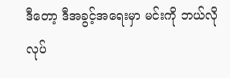ဒီတော့ ဒီအခွင့်အရေးမှာ မင်းကို ဘယ်လိုလုပ်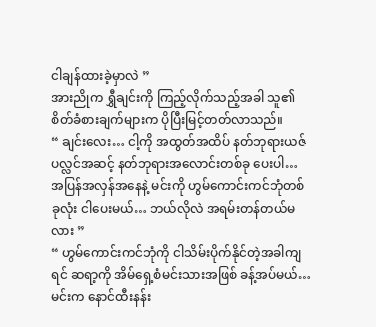ငါချန်ထားခဲ့မှာလဲ ”
အားညိုက ရွှီချင်းကို ကြည့်လိုက်သည့်အခါ သူ၏ စိတ်ခံစားချက်များက ပိုပြီးမြင့်တတ်လာသည်။
“ ချင်းလေး… ငါ့ကို အထွတ်အထိပ် နတ်ဘုရားယဇ်ပလ္လင်အဆင့် နတ်ဘုရားအလောင်းတစ်ခု ပေးပါ… အပြန်အလှန်အနေနဲ့ မင်းကို ဟွမ်ကောင်းကင်ဘုံတစ်ခုလုံး ငါပေးမယ်… ဘယ်လိုလဲ အရမ်းတန်တယ်မလား ”
“ ဟွမ်ကောင်းကင်ဘုံကို ငါသိမ်းပိုက်နိုင်တဲ့အခါကျရင် ဆရာ့ကို အိမ်ရှေ့စံမင်းသားအဖြစ် ခန့်အပ်မယ်… မင်းက နောင်ထီးနန်း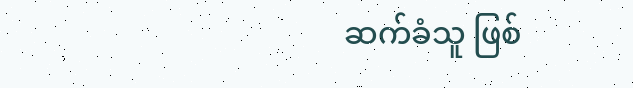ဆက်ခံသူ ဖြစ်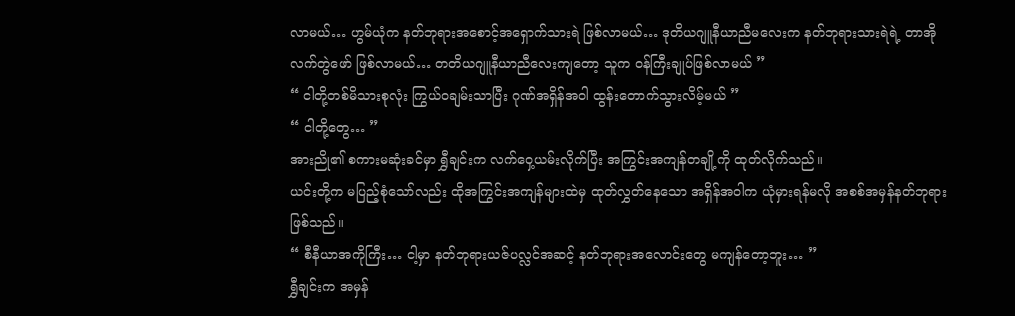လာမယ်… ဟွမ်ယုံက နတ်ဘုရားအစောင့်အရှောက်သားရဲ ဖြစ်လာမယ်… ဒုတိယဂျူနီယာညီမလေးက နတ်ဘုရားသားရဲရဲ့ တာအိုလက်တွဲဖော် ဖြစ်လာမယ်… တတိယဂျူနီယာညီလေးကျတော့ သူက ဝန်ကြီးချုပ်ဖြစ်လာမယ် ”
“ ငါတို့တစ်မိသားစုလုံး ကြွယ်ဝချမ်းသာပြီး ဂုဏ်အရှိန်အဝါ ထွန်းတောက်သွားလိမ့်မယ် ”
“ ငါတို့တွေ… ”
အားညို၏ စကားမဆုံးခင်မှာ ရွှီချင်းက လက်ဝှေ့ယမ်းလိုက်ပြီး အကြွင်းအကျန်တချို့ကို ထုတ်လိုက်သည်။
ယင်းတို့က မပြည့်စုံသော်လည်း ထိုအကြွင်းအကျန်များထဲမှ ထုတ်လွှတ်နေသော အရှိန်အဝါက ယုံမှားရန်မလို အစစ်အမှန်နတ်ဘုရားဖြစ်သည်။
“ စီနီယာအကိုကြီး… ငါ့မှာ နတ်ဘုရားယဇ်ပလ္လင်အဆင့် နတ်ဘုရားအလောင်းတွေ မကျန်တော့ဘူး… ”
ရွှီချင်းက အမှန်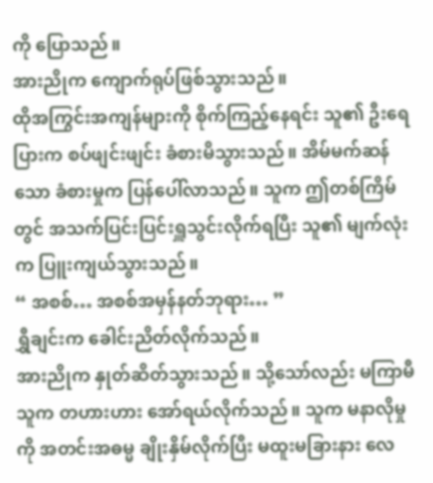ကို ပြောသည်။
အားညိုက ကျောက်ရုပ်ဖြစ်သွားသည်။
ထိုအကြွင်းအကျန်များကို စိုက်ကြည့်နေရင်း သူ၏ ဦးရေပြားက စပ်ဖျင်းဖျင်း ခံစားမိသွားသည်။ အိမ်မက်ဆန်သော ခံစားမှုက ပြန်ပေါ်လာသည်။ သူက ဤတစ်ကြိမ်တွင် အသက်ပြင်းပြင်းရှူသွင်းလိုက်ရပြီး သူ၏ မျက်လုံးက ပြူးကျယ်သွားသည်။
“ အစစ်… အစစ်အမှန်နတ်ဘုရား… ”
ရွှီချင်းက ခေါင်းညိတ်လိုက်သည်။
အားညိုက နှုတ်ဆိတ်သွားသည်။ သို့သော်လည်း မကြာမီ သူက တဟားဟား အော်ရယ်လိုက်သည်။ သူက မနာလိုမှုကို အတင်းအဓမ္မ ချိုးနှိမ်လိုက်ပြီး မထူးမခြားနား လေ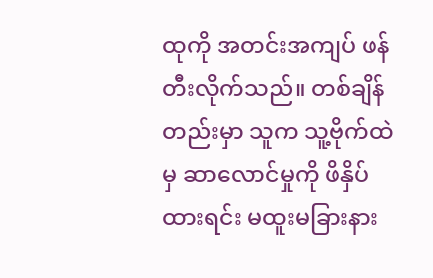ထုကို အတင်းအကျပ် ဖန်တီးလိုက်သည်။ တစ်ချိန်တည်းမှာ သူက သူ့ဗိုက်ထဲမှ ဆာလောင်မှုကို ဖိနှိပ်ထားရင်း မထူးမခြားနား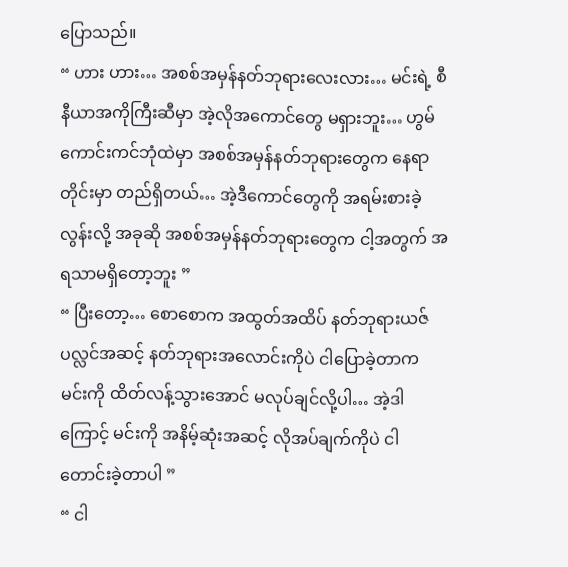ပြောသည်။
“ ဟား ဟား… အစစ်အမှန်နတ်ဘုရားလေးလား… မင်းရဲ့ စီနီယာအကိုကြီးဆီမှာ အဲ့လိုအကောင်တွေ မရှားဘူး… ဟွမ်ကောင်းကင်ဘုံထဲမှာ အစစ်အမှန်နတ်ဘုရားတွေက နေရာတိုင်းမှာ တည်ရှိတယ်… အဲ့ဒီကောင်တွေကို အရမ်းစားခဲ့လွန်းလို့ အခုဆို အစစ်အမှန်နတ်ဘုရားတွေက ငါ့အတွက် အရသာမရှိတော့ဘူး ”
“ ပြီးတော့… စောစောက အထွတ်အထိပ် နတ်ဘုရားယဇ်ပလ္လင်အဆင့် နတ်ဘုရားအလောင်းကိုပဲ ငါပြောခဲ့တာက မင်းကို ထိတ်လန့်သွားအောင် မလုပ်ချင်လို့ပါ… အဲ့ဒါကြောင့် မင်းကို အနိမ့်ဆုံးအဆင့် လိုအပ်ချက်ကိုပဲ ငါတောင်းခဲ့တာပါ ”
“ ငါ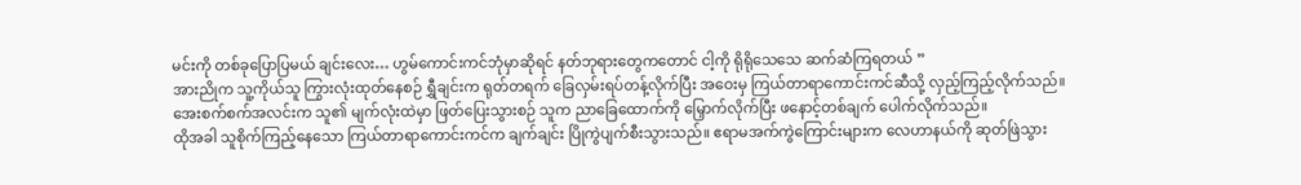မင်းကို တစ်ခုပြောပြမယ် ချင်းလေး… ဟွမ်ကောင်းကင်ဘုံမှာဆိုရင် နတ်ဘုရားတွေကတောင် ငါ့ကို ရိုရိုသေသေ ဆက်ဆံကြရတယ် ”
အားညိုက သူ့ကိုယ်သူ ကြွားလုံးထုတ်နေစဉ် ရွှီချင်းက ရုတ်တရက် ခြေလှမ်းရပ်တန့်လိုက်ပြီး အဝေးမှ ကြယ်တာရာကောင်းကင်ဆီသို့ လှည့်ကြည့်လိုက်သည်။
အေးစက်စက်အလင်းက သူ၏ မျက်လုံးထဲမှာ ဖြတ်ပြေးသွားစဉ် သူက ညာခြေထောက်ကို မြှောက်လိုက်ပြီး ဖနောင့်တစ်ချက် ပေါက်လိုက်သည်။
ထိုအခါ သူစိုက်ကြည့်နေသော ကြယ်တာရာကောင်းကင်က ချက်ချင်း ပြိုကွဲပျက်စီးသွားသည်။ ဧရာမအက်ကွဲကြောင်းများက လေဟာနယ်ကို ဆုတ်ဖြဲသွား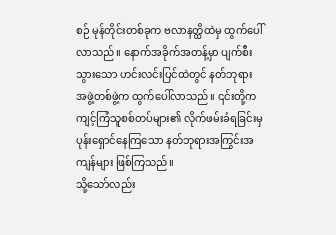စဉ် မုန်တိုင်းတစ်ခုက ဗလာနတ္ထိထဲမှ ထွက်ပေါ်လာသည်။ နောက်အခိုက်အတန့်မှာ ပျက်စီးသွားသော ဟင်းလင်းပြင်ထဲတွင် နတ်ဘုရားအဖွဲ့တစ်ဖွဲ့က ထွက်ပေါ်လာသည်။ ၎င်းတို့က ကျင့်ကြံသူစစ်တပ်များ၏ လိုက်ဖမ်းခံရခြင်းမှ ပုန်းရှောင်နေကြသော နတ်ဘုရားအကြွင်းအကျန်များ ဖြစ်ကြသည်။
သို့သော်လည်း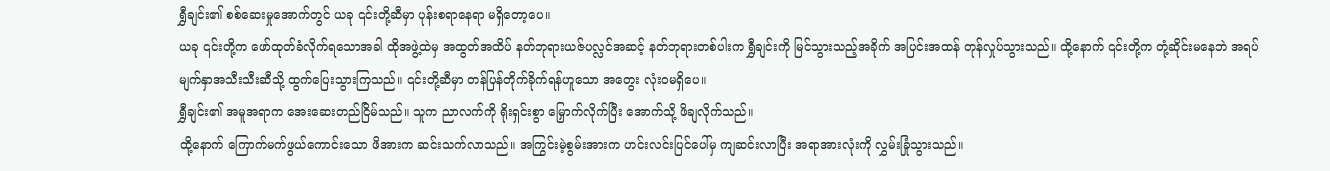ရွှီချင်း၏ စစ်ဆေးမှုအောက်တွင် ယခု ၎င်းတို့ဆီမှာ ပုန်းစရာနေရာ မရှိတော့ပေ။
ယခု ၎င်းတို့က ဖော်ထုတ်ခံလိုက်ရသောအခါ ထိုအဖွဲ့ထဲမှ အထွတ်အထိပ် နတ်ဘုရားယဇ်ပလ္လင်အဆင့် နတ်ဘုရားတစ်ပါးက ရွှီချင်းကို မြင်သွားသည့်အခိုက် အပြင်းအထန် တုန်လှုပ်သွားသည်။ ထို့နောက် ၎င်းတို့က တုံ့ဆိုင်းမနေဘဲ အရပ်မျက်နှာအသီးသီးဆီသို့ ထွက်ပြေးသွားကြသည်။ ၎င်းတို့ဆီမှာ တန်ပြန်တိုက်ခိုက်ရန်ဟူသော အတွေး လုံးဝမရှိပေ။
ရွှီချင်း၏ အမူအရာက အေးဆေးတည်ငြိမ်သည်။ သူက ညာလက်ကို ရိုးရှင်းစွာ မြှောက်လိုက်ပြီး အောက်သို့ ဖိချလိုက်သည်။
ထို့နောက် ကြောက်မက်ဖွယ်ကောင်းသော ဖိအားက ဆင်းသက်လာသည်။ အကြွင်းမဲ့စွမ်းအားက ဟင်းလင်းပြင်ပေါ်မှ ကျဆင်းလာပြီး အရာအားလုံးကို လွှမ်းခြုံသွားသည်။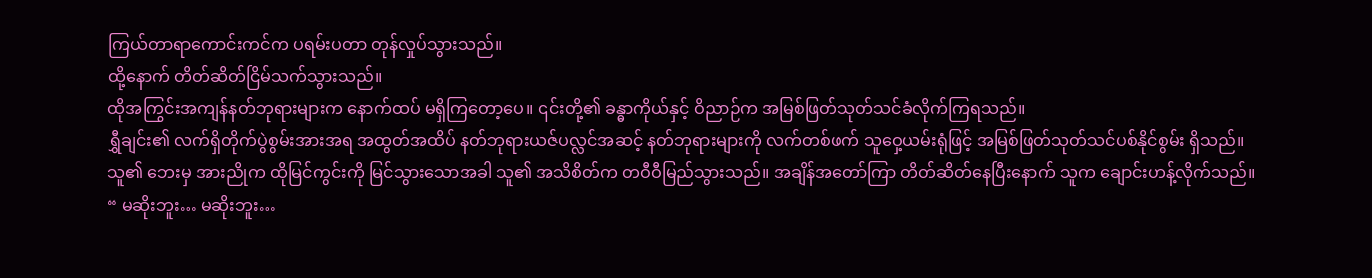ကြယ်တာရာကောင်းကင်က ပရမ်းပတာ တုန်လှုပ်သွားသည်။
ထို့နောက် တိတ်ဆိတ်ငြိမ်သက်သွားသည်။
ထိုအကြွင်းအကျန်နတ်ဘုရားများက နောက်ထပ် မရှိကြတော့ပေ။ ၎င်းတို့၏ ခန္ဓာကိုယ်နှင့် ဝိညာဉ်က အမြစ်ဖြတ်သုတ်သင်ခံလိုက်ကြရသည်။
ရွှီချင်း၏ လက်ရှိတိုက်ပွဲစွမ်းအားအရ အထွတ်အထိပ် နတ်ဘုရားယဇ်ပလ္လင်အဆင့် နတ်ဘုရားများကို လက်တစ်ဖက် သူဝှေ့ယမ်းရုံဖြင့် အမြစ်ဖြတ်သုတ်သင်ပစ်နိုင်စွမ်း ရှိသည်။
သူ၏ ဘေးမှ အားညိုက ထိုမြင်ကွင်းကို မြင်သွားသောအခါ သူ၏ အသိစိတ်က တဝီဝီမြည်သွားသည်။ အချိန်အတော်ကြာ တိတ်ဆိတ်နေပြီးနောက် သူက ချောင်းဟန့်လိုက်သည်။
“ မဆိုးဘူး… မဆိုးဘူး…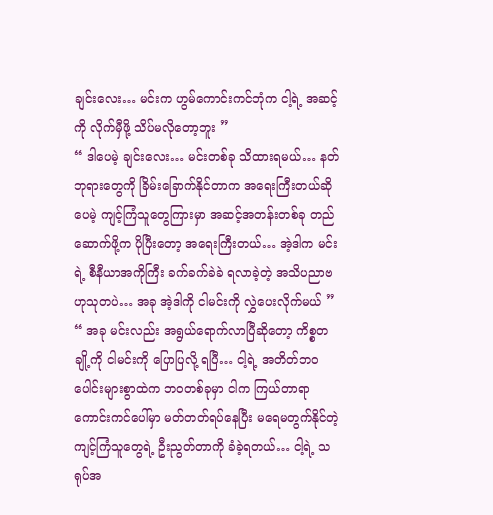ချင်းလေး… မင်းက ဟွမ်ကောင်းကင်ဘုံက ငါ့ရဲ့ အဆင့်ကို လိုက်မှီဖို့ သိပ်မလိုတော့ဘူး ”
“ ဒါပေမဲ့ ချင်းလေး… မင်းတစ်ခု သိထားရမယ်… နတ်ဘုရားတွေကို ခြိမ်းခြောက်နိုင်တာက အရေးကြီးတယ်ဆိုပေမဲ့ ကျင့်ကြံသူတွေကြားမှာ အဆင့်အတန်းတစ်ခု တည်ဆောက်ဖို့က ပိုပြီးတော့ အရေးကြီးတယ်… အဲ့ဒါက မင်းရဲ့ စီနီယာအကိုကြီး ခက်ခက်ခဲခဲ ရလာခဲ့တဲ့ အသိပညာဗဟုသုတပဲ… အခု အဲ့ဒါကို ငါမင်းကို လွှဲပေးလိုက်မယ် ”
“ အခု မင်းလည်း အရွယ်ရောက်လာပြီဆိုတော့ ကိစ္စတချို့ကို ငါမင်းကို ပြောပြလို့ ရပြီ… ငါ့ရဲ့ အတိတ်ဘဝပေါင်းများစွာထဲက ဘဝတစ်ခုမှာ ငါက ကြယ်တာရာကောင်းကင်ပေါ်မှာ မတ်တတ်ရပ်နေပြီး မရေမတွက်နိုင်တဲ့ ကျင့်ကြံသူတွေရဲ့ ဦးညွတ်တာကို ခံခဲ့ရတယ်… ငါ့ရဲ့ သရုပ်အ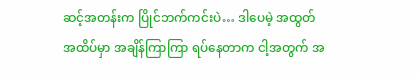ဆင့်အတန်းက ပြိုင်ဘက်ကင်းပဲ… ဒါပေမဲ့ အထွတ်အထိပ်မှာ အချိန်ကြာကြာ ရပ်နေတာက ငါ့အတွက် အ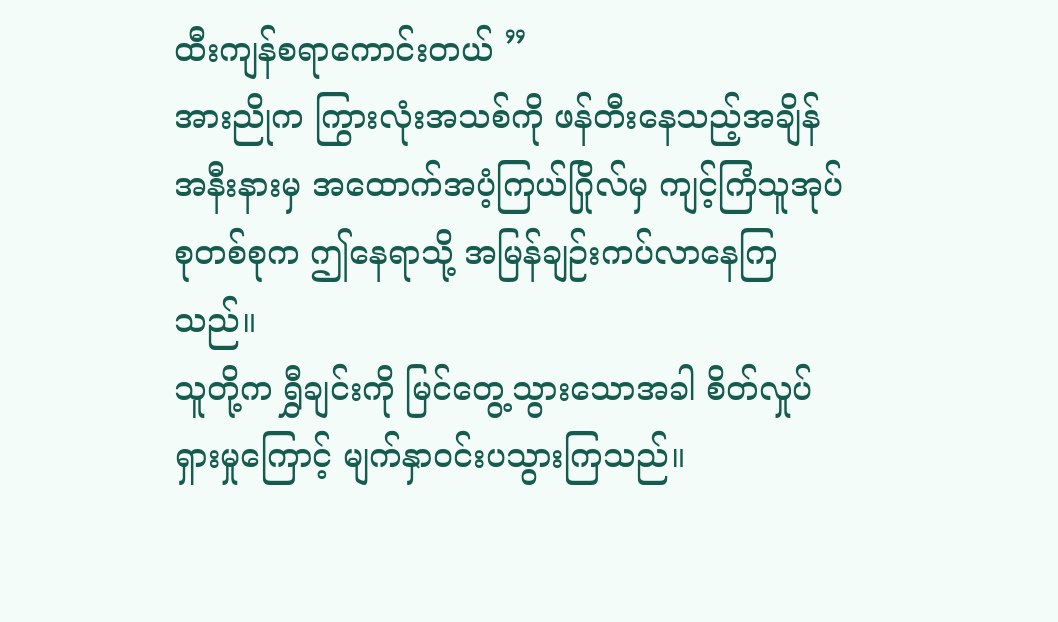ထီးကျန်စရာကောင်းတယ် ”
အားညိုက ကြွားလုံးအသစ်ကို ဖန်တီးနေသည့်အချိန် အနီးနားမှ အထောက်အပံ့ကြယ်ဂြိုလ်မှ ကျင့်ကြံသူအုပ်စုတစ်စုက ဤနေရာသို့ အမြန်ချဉ်းကပ်လာနေကြသည်။
သူတို့က ရွှီချင်းကို မြင်တွေ့သွားသောအခါ စိတ်လှုပ်ရှားမှုကြောင့် မျက်နှာဝင်းပသွားကြသည်။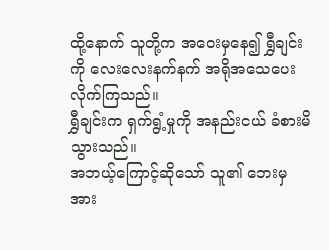ထို့နောက် သူတို့က အဝေးမှနေ၍ ရွှီချင်းကို လေးလေးနက်နက် အရိုအသေပေးလိုက်ကြသည်။
ရွှီချင်းက ရှက်ရွံ့မှုကို အနည်းငယ် ခံစားမိသွားသည်။
အဘယ့်ကြောင့်ဆိုသော် သူ၏ ဘေးမှ အား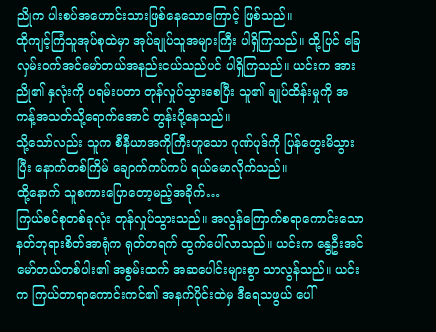ညိုက ပါးစပ်အဟောင်းသားဖြစ်နေသောကြောင့် ဖြစ်သည်။
ထိုကျင့်ကြံသူအုပ်စုထဲမှာ အုပ်ချုပ်သူအများကြီး ပါရှိကြသည်။ ထို့ပြင် ခြေလှမ်းဝက်အင်မော်တယ်အနည်းငယ်သည်ပင် ပါရှိကြသည်။ ယင်းက အားညို၏ နှလုံးကို ပရမ်းပတာ တုန်လှုပ်သွားစေပြီး သူ၏ ချုပ်ထိန်းမှုကို အကန့်အသတ်သို့ရောက်အောင် တွန်းပို့နေသည်။
သို့သော်လည်း သူက စီနီယာအကိုကြီးဟူသော ဂုဏ်ပုဒ်ကို ပြန်တွေးမိသွားပြီး နောက်တစ်ကြိမ် ချောက်ကပ်ကပ် ရယ်မောလိုက်သည်။
ထို့နောက် သူစကားပြောတော့မည့်အခိုက်…
ကြယ်စင်စုတစ်ခုလုံး တုန်လှုပ်သွားသည်။ အလွန်ကြောက်စရာကောင်းသော နတ်ဘုရားစိတ်အာရုံက ရုတ်တရက် ထွက်ပေါ်လာသည်။ ယင်းက နွေဦးအင်မော်တယ်တစ်ပါး၏ အစွမ်းထက် အဆပေါင်းများစွာ သာလွန်သည်။ ယင်းက ကြယ်တာရာကောင်းကင်၏ အနက်ပိုင်းထဲမှ ဒီရေသဖွယ် ပေါ်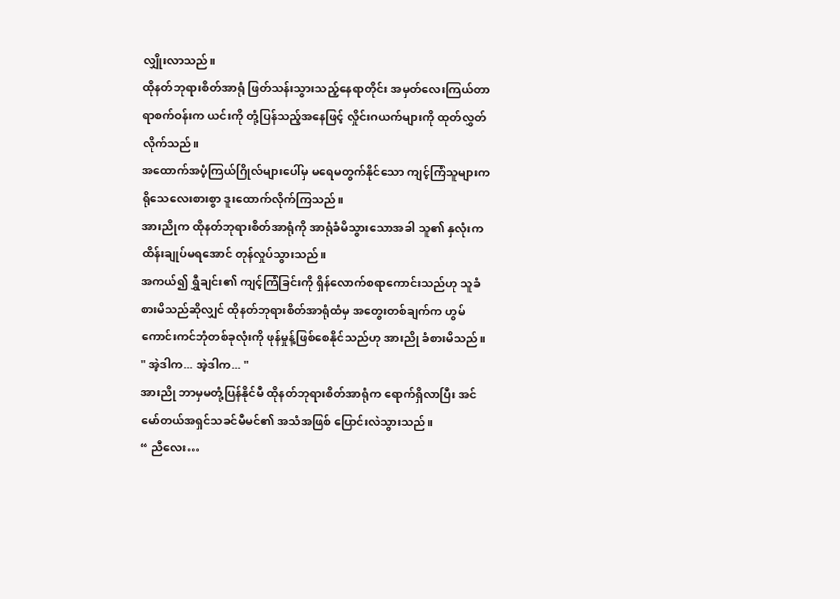လျှိုးလာသည်။
ထိုနတ်ဘုရားစိတ်အာရုံ ဖြတ်သန်းသွားသည့်နေရာတိုင်း အမှတ်လေးကြယ်တာရာစက်ဝန်းက ယင်းကို တုံ့ပြန်သည့်အနေဖြင့် လှိုင်းဂယက်များကို ထုတ်လွှတ်လိုက်သည်။
အထောက်အပံ့ကြယ်ဂြိုလ်များပေါ်မှ မရေမတွက်နိုင်သော ကျင့်ကြံသူများက ရိုသေလေးစားစွာ ဒူးထောက်လိုက်ကြသည်။
အားညိုက ထိုနတ်ဘုရားစိတ်အာရုံကို အာရုံခံမိသွားသောအခါ သူ၏ နှလုံးက ထိန်းချုပ်မရအောင် တုန်လှုပ်သွားသည်။
အကယ်၍ ရွှီချင်း၏ ကျင့်ကြံခြင်းကို ရှိန်လောက်စရာကောင်းသည်ဟု သူခံစားမိသည်ဆိုလျှင် ထိုနတ်ဘုရားစိတ်အာရုံထံမှ အတွေးတစ်ချက်က ဟွမ်ကောင်းကင်ဘုံတစ်ခုလုံးကို ဖုန်မှုန့်ဖြစ်စေနိုင်သည်ဟု အားညို ခံစားမိသည်။
" အဲ့ဒါက... အဲ့ဒါက... "
အားညို ဘာမှမတုံ့ပြန်နိုင်မီ ထိုနတ်ဘုရားစိတ်အာရုံက ရောက်ရှိလာပြီး အင်မော်တယ်အရှင်သခင်မီမင်၏ အသံအဖြစ် ပြောင်းလဲသွားသည်။
“ ညီလေး…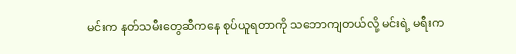မင်းက နတ်သမီးတွေဆီကနေ စုပ်ယူရတာကို သဘောကျတယ်လို့ မင်းရဲ့ မရီးက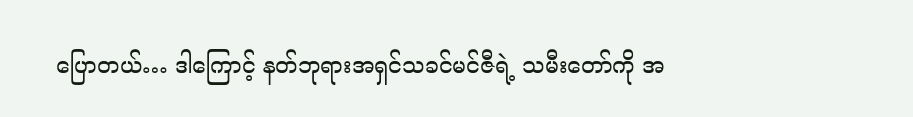ပြောတယ်… ဒါကြောင့် နတ်ဘုရားအရှင်သခင်မင်ဇီရဲ့ သမီးတော်ကို အ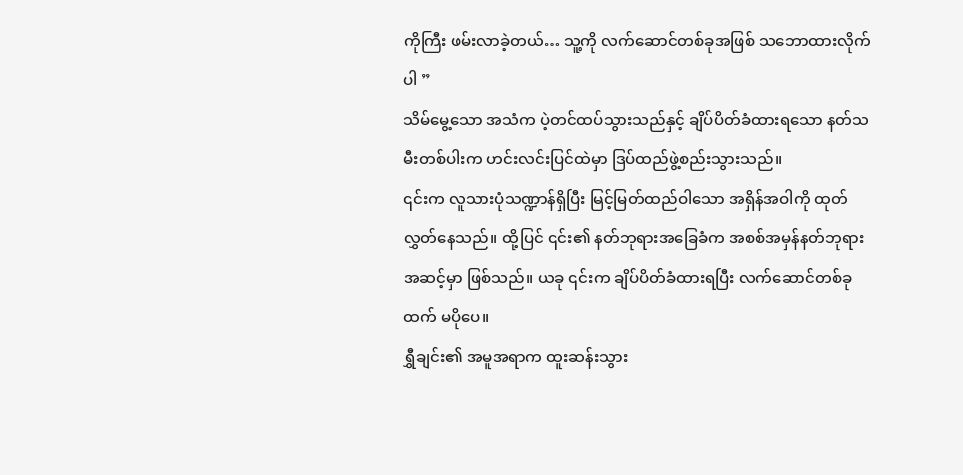ကိုကြီး ဖမ်းလာခဲ့တယ်… သူ့ကို လက်ဆောင်တစ်ခုအဖြစ် သဘောထားလိုက်ပါ ”
သိမ်မွေ့သော အသံက ပဲ့တင်ထပ်သွားသည်နှင့် ချိပ်ပိတ်ခံထားရသော နတ်သမီးတစ်ပါးက ဟင်းလင်းပြင်ထဲမှာ ဒြပ်ထည်ဖွဲ့စည်းသွားသည်။
၎င်းက လူသားပုံသဏ္ဍာန်ရှိပြီး မြင့်မြတ်ထည်ဝါသော အရှိန်အဝါကို ထုတ်လွှတ်နေသည်။ ထို့ပြင် ၎င်း၏ နတ်ဘုရားအခြေခံက အစစ်အမှန်နတ်ဘုရားအဆင့်မှာ ဖြစ်သည်။ ယခု ၎င်းက ချိပ်ပိတ်ခံထားရပြီး လက်ဆောင်တစ်ခုထက် မပိုပေ။
ရွှီချင်း၏ အမူအရာက ထူးဆန်းသွား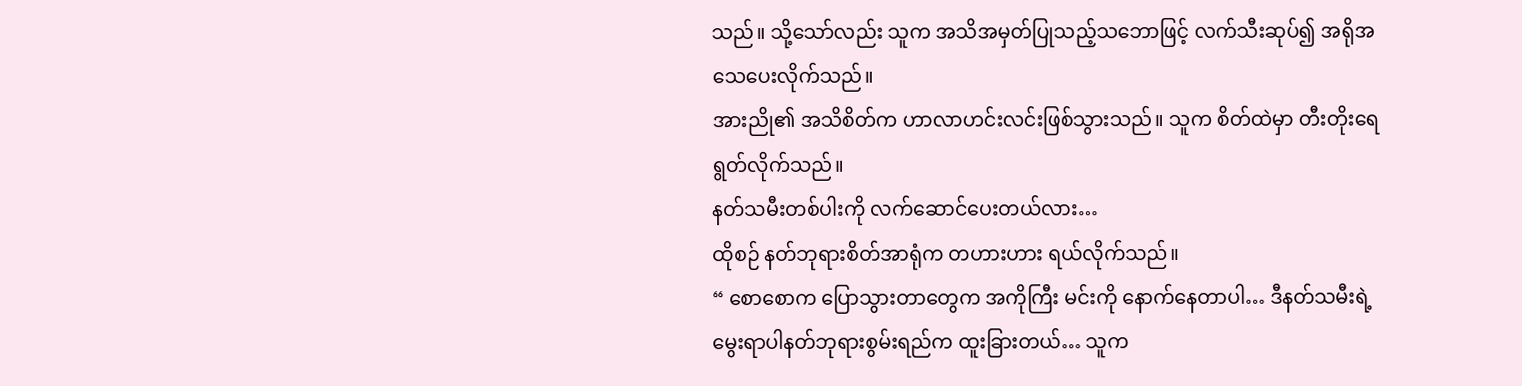သည်။ သို့သော်လည်း သူက အသိအမှတ်ပြုသည့်သဘောဖြင့် လက်သီးဆုပ်၍ အရိုအသေပေးလိုက်သည်။
အားညို၏ အသိစိတ်က ဟာလာဟင်းလင်းဖြစ်သွားသည်။ သူက စိတ်ထဲမှာ တီးတိုးရေရွတ်လိုက်သည်။
နတ်သမီးတစ်ပါးကို လက်ဆောင်ပေးတယ်လား…
ထိုစဉ် နတ်ဘုရားစိတ်အာရုံက တဟားဟား ရယ်လိုက်သည်။
“ စောစောက ပြောသွားတာတွေက အကိုကြီး မင်းကို နောက်နေတာပါ… ဒီနတ်သမီးရဲ့ မွေးရာပါနတ်ဘုရားစွမ်းရည်က ထူးခြားတယ်… သူက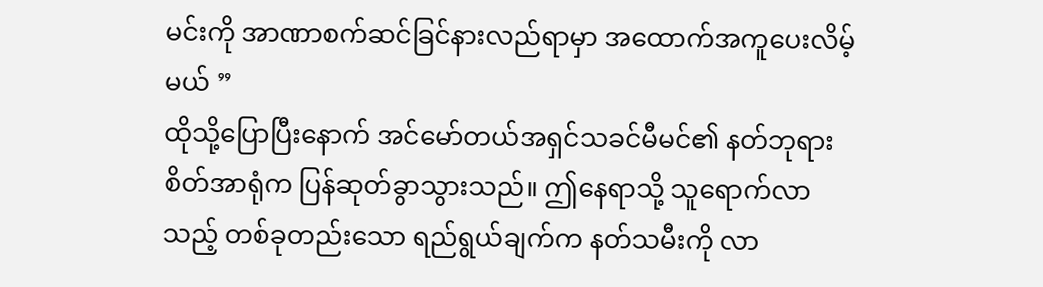မင်းကို အာဏာစက်ဆင်ခြင်နားလည်ရာမှာ အထောက်အကူပေးလိမ့်မယ် ”
ထိုသို့ပြောပြီးနောက် အင်မော်တယ်အရှင်သခင်မီမင်၏ နတ်ဘုရားစိတ်အာရုံက ပြန်ဆုတ်ခွာသွားသည်။ ဤနေရာသို့ သူရောက်လာသည့် တစ်ခုတည်းသော ရည်ရွယ်ချက်က နတ်သမီးကို လာ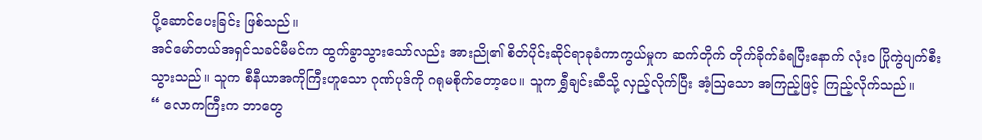ပို့ဆောင်ပေးခြင်း ဖြစ်သည်။
အင်မော်တယ်အရှင်သခင်မီမင်က ထွက်ခွာသွားသော်လည်း အားညို၏ စိတ်ပိုင်းဆိုင်ရာခုခံကာကွယ်မှုက ဆက်တိုက် တိုက်ခိုက်ခံရပြီးနောက် လုံးဝ ပြိုကွဲပျက်စီးသွားသည်။ သူက စီနီယာအကိုကြီးဟူသော ဂုဏ်ပုဒ်ကို ဂရုမစိုက်တော့ပေ။ သူက ရွှီချင်းဆီသို့ လှည့်လိုက်ပြီး အံ့ဩသော အကြည့်ဖြင့် ကြည့်လိုက်သည်။
“ လောကကြီးက ဘာတွေ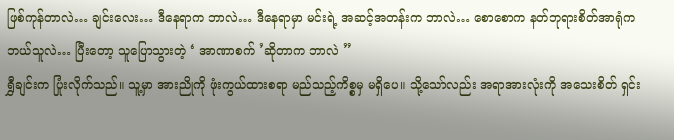ဖြစ်ကုန်တာလဲ… ချင်းလေး… ဒီနေရာက ဘာလဲ… ဒီနေရာမှာ မင်းရဲ့ အဆင့်အတန်းက ဘာလဲ… စောစောက နတ်ဘုရားစိတ်အာရုံက ဘယ်သူလဲ… ပြီးတော့ သူပြောသွားတဲ့ ‘ အာဏာစက် ’ဆိုတာက ဘာလဲ ”
ရွှီချင်းက ပြုံးလိုက်သည်။ သူ့မှာ အားညိုကို ဖုံးကွယ်ထားစရာ မည်သည့်ကိစ္စမှ မရှိပေ။ သို့သော်လည်း အရာအားလုံးကို အသေးစိတ် ရှင်း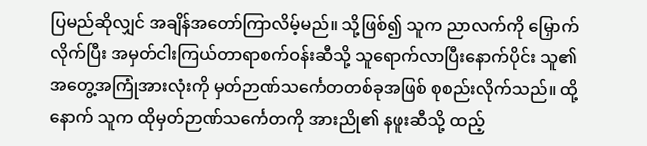ပြမည်ဆိုလျှင် အချိန်အတော်ကြာလိမ့်မည်။ သို့ဖြစ်၍ သူက ညာလက်ကို မြှောက်လိုက်ပြီး အမှတ်ငါးကြယ်တာရာစက်ဝန်းဆီသို့ သူရောက်လာပြီးနောက်ပိုင်း သူ၏ အတွေ့အကြုံအားလုံးကို မှတ်ဉာဏ်သင်္ကေတတစ်ခုအဖြစ် စုစည်းလိုက်သည်။ ထို့နောက် သူက ထိုမှတ်ဉာဏ်သင်္ကေတကို အားညို၏ နဖူးဆီသို့ ထည့်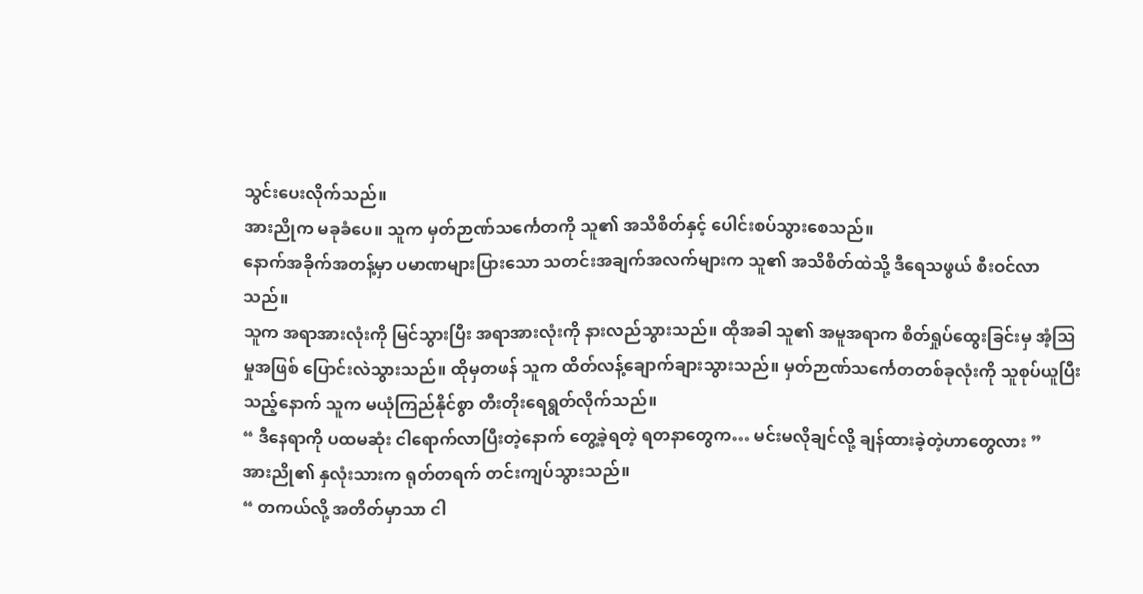သွင်းပေးလိုက်သည်။
အားညိုက မခုခံပေ။ သူက မှတ်ဉာဏ်သင်္ကေတကို သူ၏ အသိစိတ်နှင့် ပေါင်းစပ်သွားစေသည်။
နောက်အခိုက်အတန့်မှာ ပမာဏများပြားသော သတင်းအချက်အလက်များက သူ၏ အသိစိတ်ထဲသို့ ဒီရေသဖွယ် စီးဝင်လာသည်။
သူက အရာအားလုံးကို မြင်သွားပြီး အရာအားလုံးကို နားလည်သွားသည်။ ထိုအခါ သူ၏ အမူအရာက စိတ်ရှုပ်ထွေးခြင်းမှ အံ့ဩမှုအဖြစ် ပြောင်းလဲသွားသည်။ ထိုမှတဖန် သူက ထိတ်လန့်ချောက်ချားသွားသည်။ မှတ်ဉာဏ်သင်္ကေတတစ်ခုလုံးကို သူစုပ်ယူပြီးသည့်နောက် သူက မယုံကြည်နိုင်စွာ တီးတိုးရေရွတ်လိုက်သည်။
“ ဒီနေရာကို ပထမဆုံး ငါရောက်လာပြီးတဲ့နောက် တွေ့ခဲ့ရတဲ့ ရတနာတွေက… မင်းမလိုချင်လို့ ချန်ထားခဲ့တဲ့ဟာတွေလား ”
အားညို၏ နှလုံးသားက ရုတ်တရက် တင်းကျပ်သွားသည်။
“ တကယ်လို့ အတိတ်မှာသာ ငါ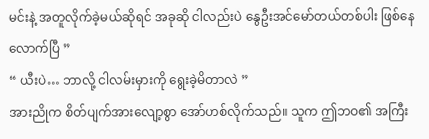မင်းနဲ့ အတူလိုက်ခဲ့မယ်ဆိုရင် အခုဆို ငါလည်းပဲ နွေဦးအင်မော်တယ်တစ်ပါး ဖြစ်နေလောက်ပြီ ”
“ ယီးပဲ… ဘာလို့ ငါလမ်းမှားကို ရွေးခဲ့မိတာလဲ ”
အားညိုက စိတ်ပျက်အားလျော့စွာ အော်ဟစ်လိုက်သည်။ သူက ဤဘဝ၏ အကြီး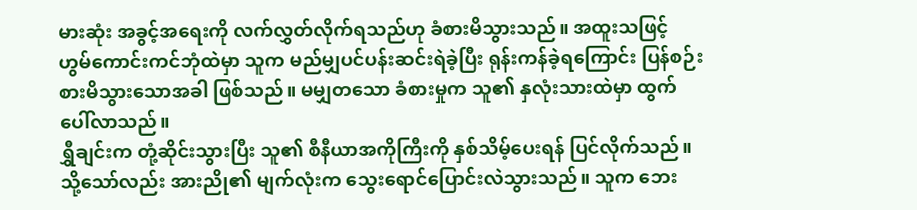မားဆုံး အခွင့်အရေးကို လက်လွှတ်လိုက်ရသည်ဟု ခံစားမိသွားသည်။ အထူးသဖြင့် ဟွမ်ကောင်းကင်ဘုံထဲမှာ သူက မည်မျှပင်ပန်းဆင်းရဲခဲ့ပြီး ရုန်းကန်ခဲ့ရကြောင်း ပြန်စဉ်းစားမိသွားသောအခါ ဖြစ်သည်။ မမျှတသော ခံစားမှုက သူ၏ နှလုံးသားထဲမှာ ထွက်ပေါ်လာသည်။
ရွှီချင်းက တုံ့ဆိုင်းသွားပြီး သူ၏ စီနီယာအကိုကြီးကို နှစ်သိမ့်ပေးရန် ပြင်လိုက်သည်။
သို့သော်လည်း အားညို၏ မျက်လုံးက သွေးရောင်ပြောင်းလဲသွားသည်။ သူက ဘေး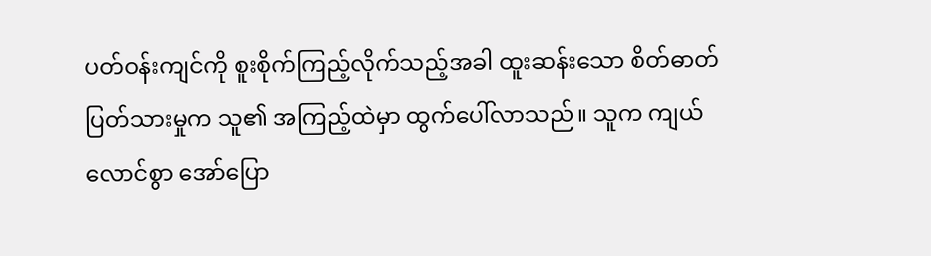ပတ်ဝန်းကျင်ကို စူးစိုက်ကြည့်လိုက်သည့်အခါ ထူးဆန်းသော စိတ်ဓာတ်ပြတ်သားမှုက သူ၏ အကြည့်ထဲမှာ ထွက်ပေါ်လာသည်။ သူက ကျယ်လောင်စွာ အော်ပြော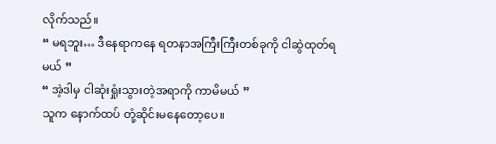လိုက်သည်။
“ မရဘူး… ဒီနေရာကနေ ရတနာအကြီးကြီးတစ်ခုကို ငါဆွဲထုတ်ရမယ် ”
“ အဲ့ဒါမှ ငါဆုံးရှုံးသွားတဲ့အရာကို ကာမိမယ် ”
သူက နောက်ထပ် တုံ့ဆိုင်းမနေတော့ပေ။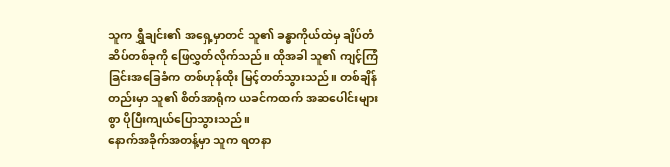သူက ရွှီချင်း၏ အရှေ့မှာတင် သူ၏ ခန္ဓာကိုယ်ထဲမှ ချိပ်တံဆိပ်တစ်ခုကို ဖြေလွှတ်လိုက်သည်။ ထိုအခါ သူ၏ ကျင့်ကြံခြင်းအခြေခံက တစ်ဟုန်ထိုး မြင့်တတ်သွားသည်။ တစ်ချိန်တည်းမှာ သူ၏ စိတ်အာရုံက ယခင်ကထက် အဆပေါင်းများစွာ ပိုပြီးကျယ်ပြောသွားသည်။
နောက်အခိုက်အတန့်မှာ သူက ရတနာ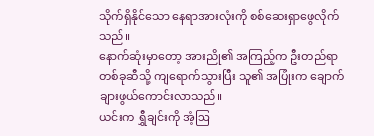သိုက်ရှိနိုင်သော နေရာအားလုံးကို စစ်ဆေးရှာဖွေလိုက်သည်။
နောက်ဆုံးမှာတော့ အားညို၏ အကြည့်က ဦးတည်ရာတစ်ခုဆီသို့ ကျရောက်သွားပြီး သူ၏ အပြုံးက ချောက်ချားဖွယ်ကောင်းလာသည်။
ယင်းက ရွှီချင်းကို အံ့ဩ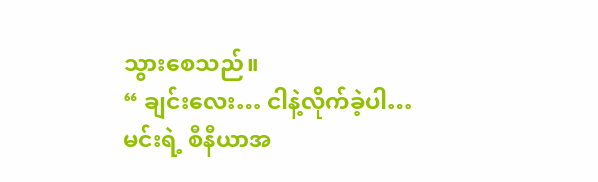သွားစေသည်။
“ ချင်းလေး… ငါနဲ့လိုက်ခဲ့ပါ… မင်းရဲ့ စီနီယာအ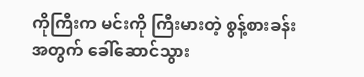ကိုကြီးက မင်းကို ကြီးမားတဲ့ စွန့်စားခန်းအတွက် ခေါ်ဆောင်သွား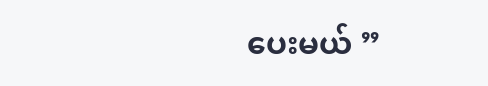ပေးမယ် ”